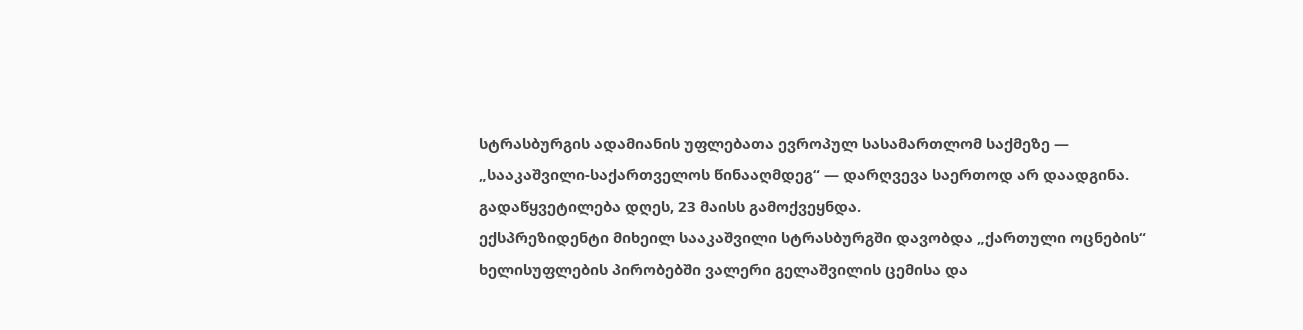სტრასბურგის ადამიანის უფლებათა ევროპულ სასამართლომ საქმეზე — „სააკაშვილი-საქართველოს წინააღმდეგ“ — დარღვევა საერთოდ არ დაადგინა. გადაწყვეტილება დღეს, 23 მაისს გამოქვეყნდა.
ექსპრეზიდენტი მიხეილ სააკაშვილი სტრასბურგში დავობდა „ქართული ოცნების“ ხელისუფლების პირობებში ვალერი გელაშვილის ცემისა და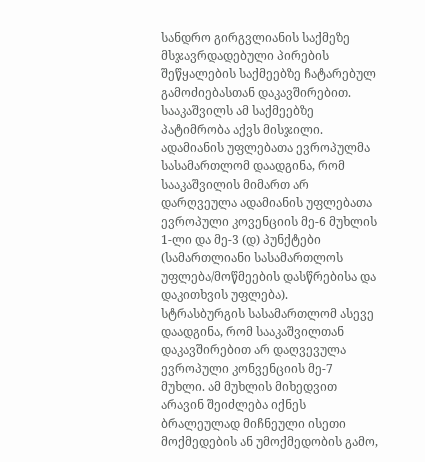სანდრო გირგვლიანის საქმეზე მსჯავრდადებული პირების შეწყალების საქმეებზე ჩატარებულ გამოძიებასთან დაკავშირებით. სააკაშვილს ამ საქმეებზე პატიმრობა აქვს მისჯილი.
ადამიანის უფლებათა ევროპულმა სასამართლომ დაადგინა, რომ სააკაშვილის მიმართ არ დარღვეულა ადამიანის უფლებათა ევროპული კოვენციის მე-6 მუხლის 1-ლი და მე-3 (დ) პუნქტები (სამართლიანი სასამართლოს უფლება/მოწმეების დასწრებისა და დაკითხვის უფლება).
სტრასბურგის სასამართლომ ასევე დაადგინა, რომ სააკაშვილთან დაკავშირებით არ დაღვევულა ევროპული კონვენციის მე-7 მუხლი. ამ მუხლის მიხედვით არავინ შეიძლება იქნეს ბრალეულად მიჩნეული ისეთი მოქმედების ან უმოქმედობის გამო,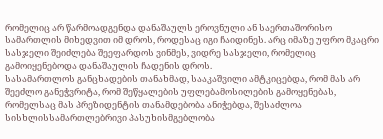რომელიც არ წარმოადგენდა დანაშაულს ეროვნული ან საერთაშორისო სამართლის მიხედვით იმ დროს, როდესაც იგი ჩაიდინეს. არც იმაზე უფრო მკაცრი სასჯელი შეიძლება შეეფარდოს ვინმეს, ვიდრე სასჯელი, რომელიც გამოიყენებოდა დანაშაულის ჩადენის დროს.
სასამართლოს განცხადების თანახმად, სააკაშვილი ამტკიცებდა, რომ მას არ შეეძლო განეჭვრიტა, რომ შეწყალების უფლებამოსილების გამოყენებას, რომელსაც მას პრეზიდენტის თანამდებობა ანიჭებდა, შესაძლოა სისხლისსამართლებრივი პასუხისმგებლობა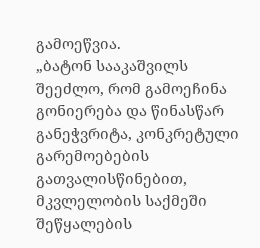გამოეწვია.
„ბატონ სააკაშვილს შეეძლო, რომ გამოეჩინა გონიერება და წინასწარ განეჭვრიტა, კონკრეტული გარემოებების გათვალისწინებით, მკვლელობის საქმეში შეწყალების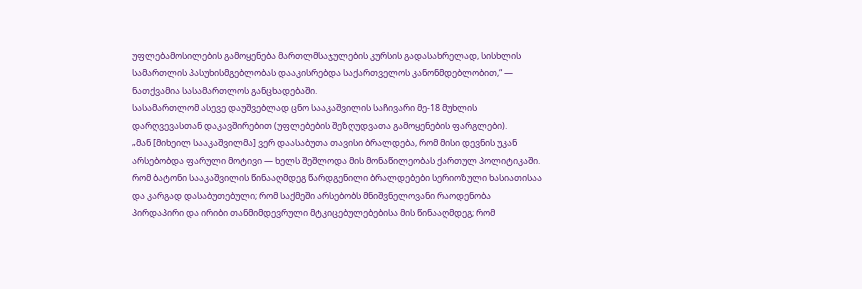უფლებამოსილების გამოყენება მართლმსაჯულების კურსის გადასახრელად, სისხლის სამართლის პასუხისმგებლობას დააკისრებდა საქართველოს კანონმდებლობით,“ — ნათქვამია სასამართლოს განცხადებაში.
სასამართლომ ასევე დაუშვებლად ცნო სააკაშვილის საჩივარი მე-18 მუხლის დარღვევასთან დაკავშირებით (უფლებების შეზღუდვათა გამოყენების ფარგლები).
„მან [მიხეილ სააკაშვილმა] ვერ დაასაბუთა თავისი ბრალდება, რომ მისი დევნის უკან არსებობდა ფარული მოტივი — ხელს შეშლოდა მის მონაწილეობას ქართულ პოლიტიკაში.
რომ ბატონი სააკაშვილის წინააღმდეგ წარდგენილი ბრალდებები სერიოზული ხასიათისაა და კარგად დასაბუთებული; რომ საქმეში არსებობს მნიშვნელოვანი რაოდენობა პირდაპირი და ირიბი თანმიმდევრული მტკიცებულებებისა მის წინააღმდეგ; რომ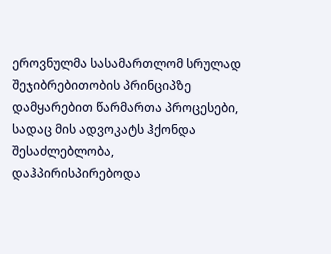ეროვნულმა სასამართლომ სრულად შეჯიბრებითობის პრინციპზე დამყარებით წარმართა პროცესები, სადაც მის ადვოკატს ჰქონდა შესაძლებლობა, დაჰპირისპირებოდა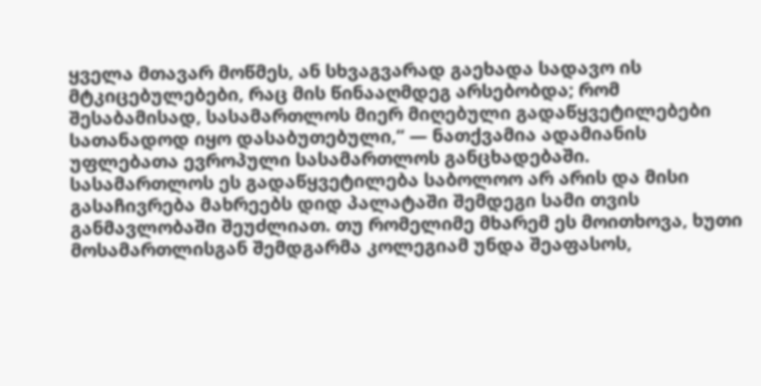ყველა მთავარ მოწმეს, ან სხვაგვარად გაეხადა სადავო ის მტკიცებულებები, რაც მის წინააღმდეგ არსებობდა; რომ შესაბამისად, სასამართლოს მიერ მიღებული გადაწყვეტილებები სათანადოდ იყო დასაბუთებული,“ — ნათქვამია ადამიანის უფლებათა ევროპული სასამართლოს განცხადებაში.
სასამართლოს ეს გადაწყვეტილება საბოლოო არ არის და მისი გასაჩივრება მახრეებს დიდ პალატაში შემდეგი სამი თვის განმავლობაში შეუძლიათ. თუ რომელიმე მხარემ ეს მოითხოვა, ხუთი მოსამართლისგან შემდგარმა კოლეგიამ უნდა შეაფასოს,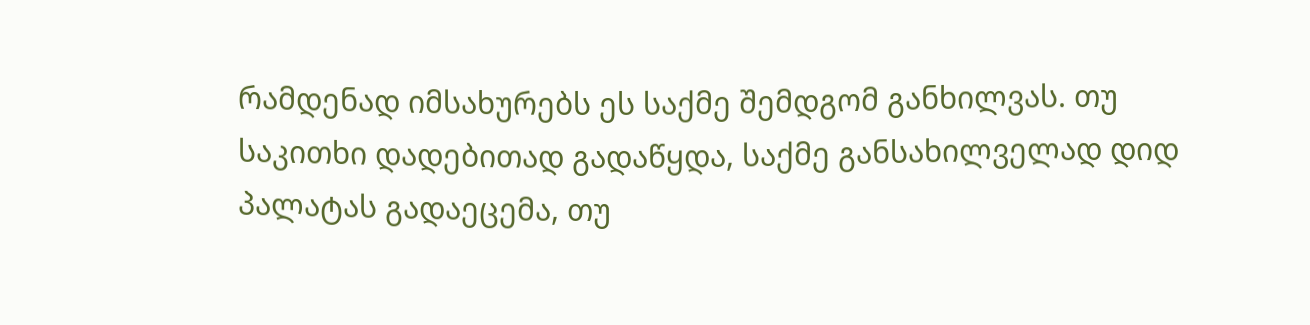რამდენად იმსახურებს ეს საქმე შემდგომ განხილვას. თუ საკითხი დადებითად გადაწყდა, საქმე განსახილველად დიდ პალატას გადაეცემა, თუ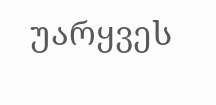უარყვეს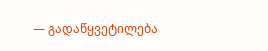— გადაწყვეტილება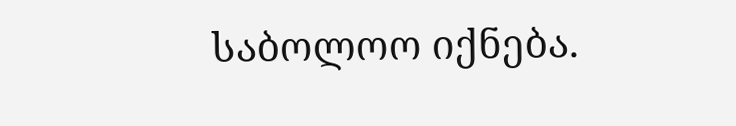საბოლოო იქნება.